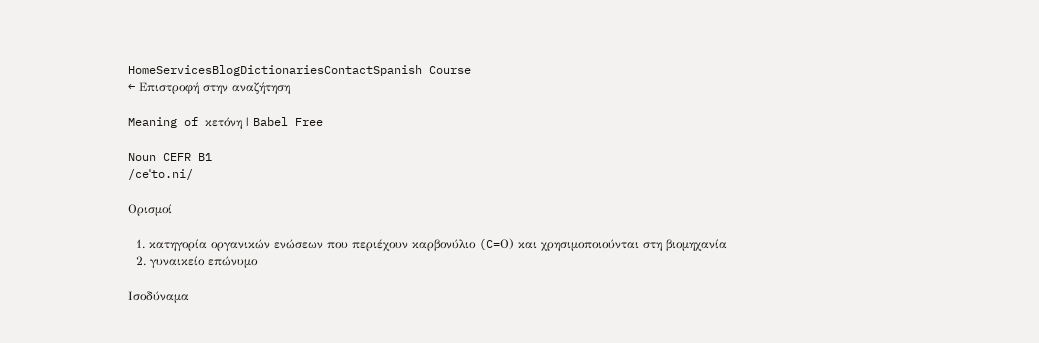HomeServicesBlogDictionariesContactSpanish Course
← Επιστροφή στην αναζήτηση

Meaning of κετόνη | Babel Free

Noun CEFR B1
/ceˈto.ni/

Ορισμοί

  1. κατηγορία οργανικών ενώσεων που περιέχουν καρβονύλιο (C=Ο) και χρησιμοποιούνται στη βιομηχανία
  2. γυναικείο επώνυμο

Ισοδύναμα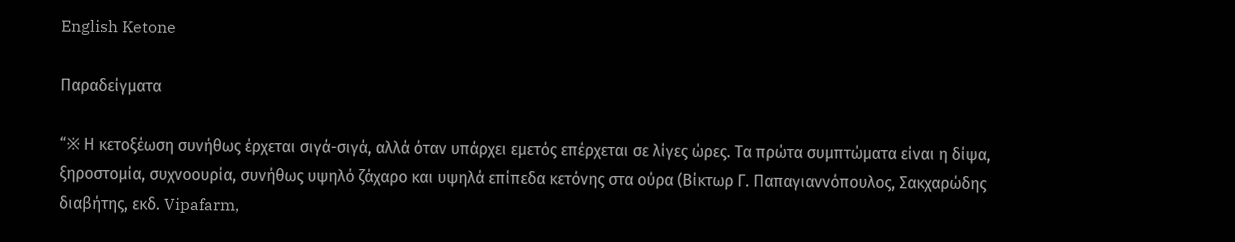English Ketone

Παραδείγματα

“※ Η κετοξέωση συνήθως έρχεται σιγά-σιγά, αλλά όταν υπάρχει εμετός επέρχεται σε λίγες ώρες. Τα πρώτα συμπτώματα είναι η δίψα, ξηροστομία, συχνοουρία, συνήθως υψηλό ζάχαρο και υψηλά επίπεδα κετόνης στα ούρα (Βίκτωρ Γ. Παπαγιαννόπουλος, Σακχαρώδης διαβήτης, εκδ. Vipafarm,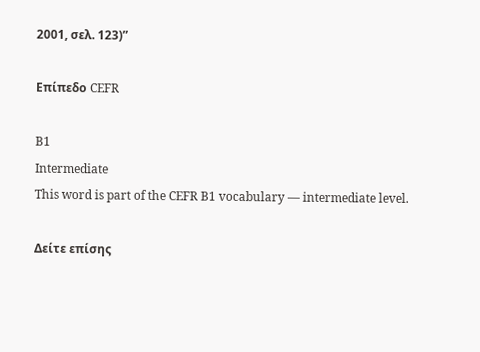2001, σελ. 123)”

Επίπεδο CEFR

B1
Intermediate
This word is part of the CEFR B1 vocabulary — intermediate level.

Δείτε επίσης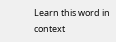Learn this word in context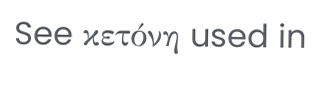See κετόνη used in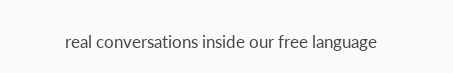real conversations inside our free language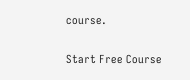course.

Start Free Course